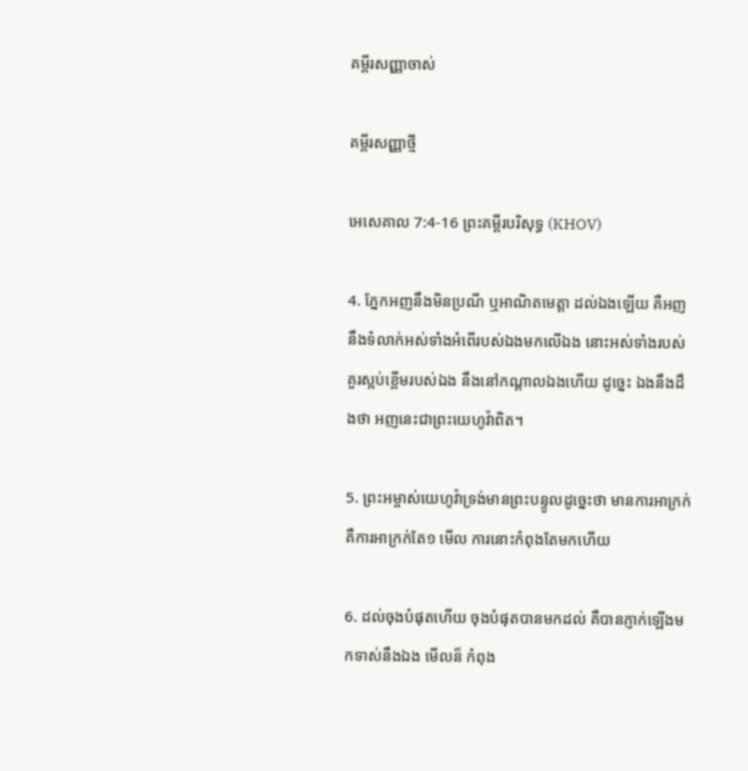គម្ពីរសញ្ញាចាស់

គម្ពីរសញ្ញាថ្មី

អេសេគាល 7:4-16 ព្រះគម្ពីរបរិសុទ្ធ (KHOV)

4. ភ្នែកអញនឹងមិនប្រណី ឬអាណិតមេត្តា ដល់ឯងឡើយ គឺអញនឹងទំលាក់អស់ទាំងអំពើរបស់ឯងមកលើឯង នោះអស់ទាំងរបស់គួរស្អប់ខ្ពើមរបស់ឯង នឹងនៅកណ្តាលឯងហើយ ដូច្នេះ ឯងនឹងដឹងថា អញនេះជាព្រះ‌យេហូវ៉ាពិត។

5. ព្រះ‌អម្ចាស់យេហូវ៉ាទ្រង់មានព្រះ‌បន្ទូលដូច្នេះថា មានការអាក្រក់ គឺការអាក្រក់តែ១ មើល ការនោះកំពុងតែមកហើយ

6. ដល់ចុងបំផុតហើយ ចុងបំផុតបានមកដល់ គឺបានភ្ញាក់ឡើងមកទាស់នឹងឯង មើល‌ន៏ កំពុង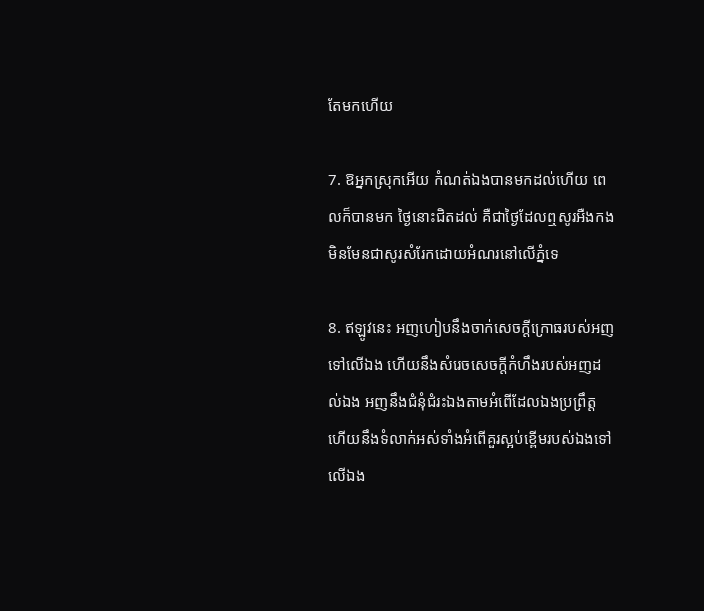តែមកហើយ

7. ឱអ្នកស្រុកអើយ កំណត់ឯងបានមកដល់ហើយ ពេលក៏បានមក ថ្ងៃនោះជិតដល់ គឺជាថ្ងៃដែលឮសូរអឺង‌កងមិនមែនជាសូរសំរែកដោយអំណរនៅលើភ្នំទេ

8. ឥឡូវនេះ អញហៀបនឹងចាក់សេចក្ដីក្រោធរបស់អញទៅលើឯង ហើយនឹងសំរេចសេចក្ដីកំហឹងរបស់អញដល់ឯង អញនឹងជំនុំ‌ជំរះឯងតាមអំពើដែលឯងប្រព្រឹត្ត ហើយនឹងទំលាក់អស់ទាំងអំពើគួរស្អប់ខ្ពើមរបស់ឯងទៅលើឯង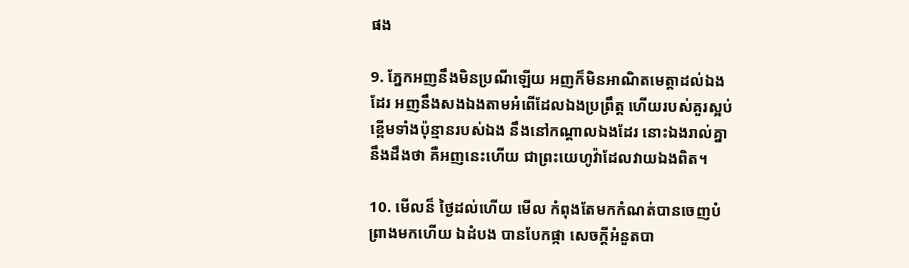ផង

9. ភ្នែកអញនឹងមិនប្រណីឡើយ អញក៏មិនអាណិតមេត្តាដល់ឯងដែរ អញនឹងសងឯងតាមអំពើដែលឯងប្រព្រឹត្ត ហើយរបស់គួរស្អប់ខ្ពើមទាំងប៉ុន្មានរបស់ឯង នឹងនៅកណ្តាលឯងដែរ នោះឯងរាល់គ្នានឹងដឹងថា គឺអញនេះហើយ ជាព្រះ‌យេហូវ៉ាដែលវាយឯងពិត។

10. មើល‌ន៏ ថ្ងៃដល់ហើយ មើល កំពុងតែមកកំណត់បានចេញបំព្រាងមកហើយ ឯដំបង បានបែកផ្កា សេចក្ដីអំនួតបា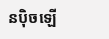នប៉ិចឡើ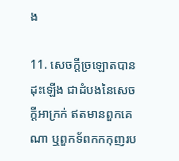ង

11. សេចក្ដីច្រឡោតបានដុះឡើង ជាដំបងនៃសេចក្ដីអាក្រក់ ឥតមានពួកគេណា ឬពួកទ័ពកក‌កុញរប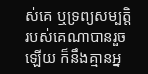ស់គេ ឬទ្រព្យ‌សម្បត្តិរបស់គេណាបានរួចឡើយ ក៏នឹងគ្មានអ្ន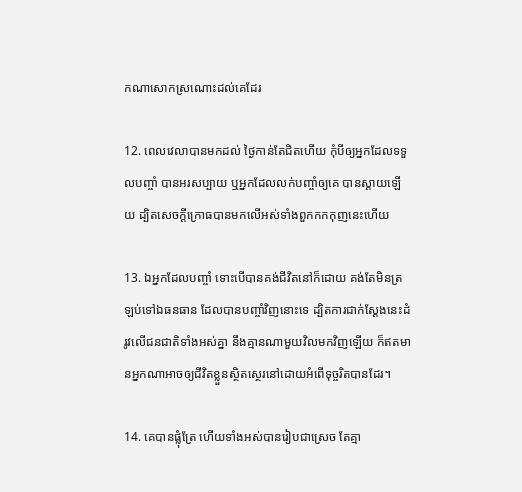កណាសោកស្រណោះដល់គេដែរ

12. ពេលវេលាបានមកដល់ ថ្ងៃកាន់តែជិតហើយ កុំបីឲ្យអ្នកដែលទទួលបញ្ចាំ បានអរសប្បាយ ឬអ្នកដែលលក់បញ្ចាំឲ្យគេ បានស្តាយឡើយ ដ្បិតសេចក្ដីក្រោធបានមកលើអស់ទាំងពួកកក‌កុញនេះហើយ

13. ឯអ្នកដែលបញ្ចាំ ទោះបើបានគង់ជីវិតនៅក៏ដោយ គង់តែមិនត្រឡប់ទៅឯធន‌ធាន ដែលបានបញ្ចាំវិញនោះទេ ដ្បិតការជាក់‌ស្តែងនេះដំរូវលើជន‌ជាតិទាំងអស់គ្នា នឹងគ្មានណាមួយវិលមកវិញឡើយ ក៏ឥតមានអ្នកណាអាចឲ្យជីវិតខ្លួនស្ថិត‌ស្ថេរនៅដោយអំពើទុច្ចរិតបានដែរ។

14. គេបានផ្លុំត្រែ ហើយទាំងអស់បានរៀបជាស្រេច តែគ្មា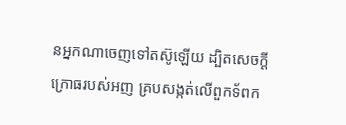នអ្នកណាចេញទៅតស៊ូឡើយ ដ្បិតសេចក្ដីក្រោធរបស់អញ គ្របសង្កត់លើពួកទ័ពក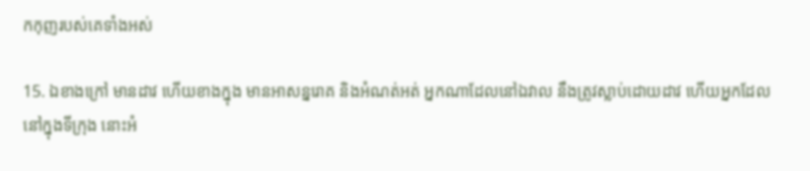ក‌កុញរបស់គេទាំងអស់

15. ឯខាងក្រៅ មានដាវ ហើយខាងក្នុង មានអាសន្ន‌រោគ និងអំណត់អត់ អ្នកណាដែលនៅឯវាល នឹងត្រូវស្លាប់ដោយដាវ ហើយអ្នកដែលនៅក្នុងទីក្រុង នោះអំ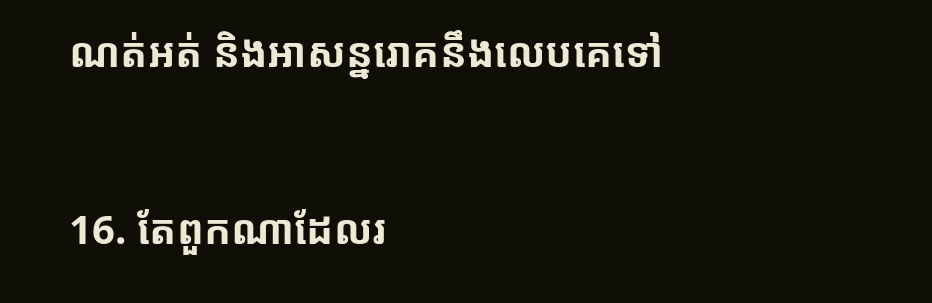ណត់អត់ និងអាសន្ន‌រោគនឹងលេបគេទៅ

16. តែពួកណាដែលរ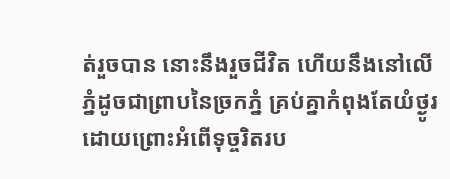ត់រួចបាន នោះនឹងរួចជីវិត ហើយនឹងនៅលើភ្នំដូចជាព្រាបនៃច្រកភ្នំ គ្រប់គ្នាកំពុងតែយំថ្ងូរ ដោយព្រោះអំពើទុច្ចរិតរប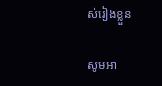ស់រៀងខ្លួន

សូមអា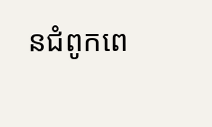នជំពូកពេ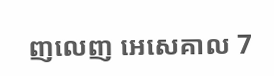ញលេញ អេសេគាល 7